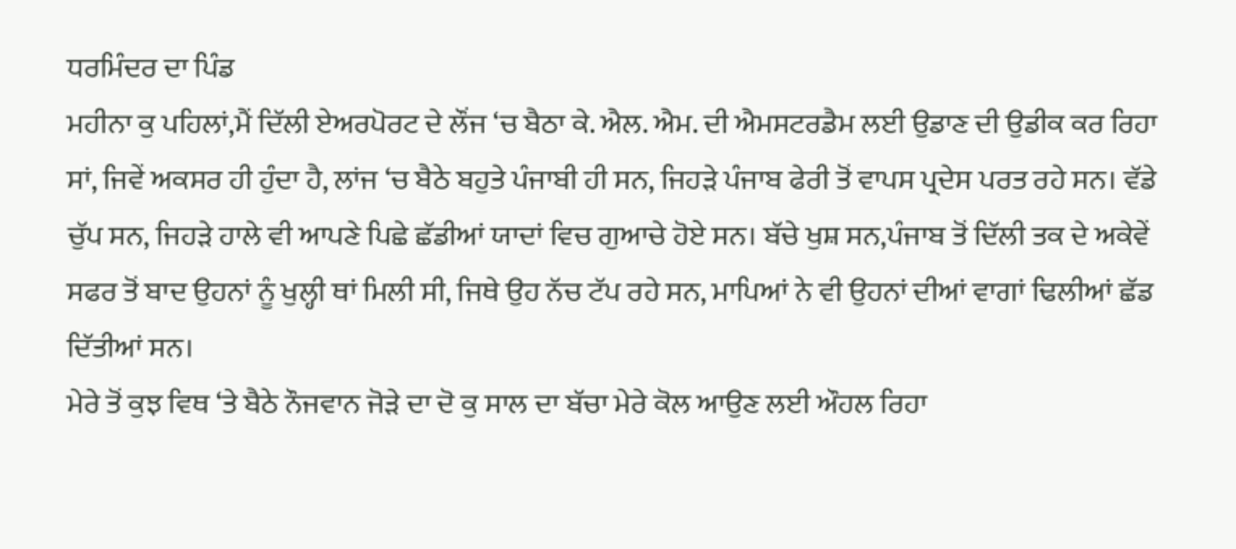ਧਰਮਿੰਦਰ ਦਾ ਪਿੰਡ
ਮਹੀਨਾ ਕੁ ਪਹਿਲਾਂ,ਮੈਂ ਦਿੱਲੀ ਏਅਰਪੋਰਟ ਦੇ ਲੌਂਜ ‘ਚ ਬੈਠਾ ਕੇ. ਐਲ. ਐਮ. ਦੀ ਐਮਸਟਰਡੈਮ ਲਈ ਉਡਾਣ ਦੀ ਉਡੀਕ ਕਰ ਰਿਹਾ ਸਾਂ, ਜਿਵੇਂ ਅਕਸਰ ਹੀ ਹੁੰਦਾ ਹੈ, ਲਾਂਜ ‘ਚ ਬੈਠੇ ਬਹੁਤੇ ਪੰਜਾਬੀ ਹੀ ਸਨ, ਜਿਹੜੇ ਪੰਜਾਬ ਫੇਰੀ ਤੋਂ ਵਾਪਸ ਪ੍ਰਦੇਸ ਪਰਤ ਰਹੇ ਸਨ। ਵੱਡੇ ਚੁੱਪ ਸਨ, ਜਿਹੜੇ ਹਾਲੇ ਵੀ ਆਪਣੇ ਪਿਛੇ ਛੱਡੀਆਂ ਯਾਦਾਂ ਵਿਚ ਗੁਆਚੇ ਹੋਏ ਸਨ। ਬੱਚੇ ਖੁਸ਼ ਸਨ,ਪੰਜਾਬ ਤੋਂ ਦਿੱਲੀ ਤਕ ਦੇ ਅਕੇਵੇਂ ਸਫਰ ਤੋਂ ਬਾਦ ਉਹਨਾਂ ਨੂੰ ਖੁਲ੍ਹੀ ਥਾਂ ਮਿਲੀ ਸੀ, ਜਿਥੇ ਉਹ ਨੱਚ ਟੱਪ ਰਹੇ ਸਨ, ਮਾਪਿਆਂ ਨੇ ਵੀ ਉਹਨਾਂ ਦੀਆਂ ਵਾਗਾਂ ਢਿਲੀਆਂ ਛੱਡ ਦਿੱਤੀਆਂ ਸਨ।
ਮੇਰੇ ਤੋਂ ਕੁਝ ਵਿਥ ‘ਤੇ ਬੈਠੇ ਨੌਜਵਾਨ ਜੋੜੇ ਦਾ ਦੋ ਕੁ ਸਾਲ ਦਾ ਬੱਚਾ ਮੇਰੇ ਕੋਲ ਆਉਣ ਲਈ ਔਹਲ ਰਿਹਾ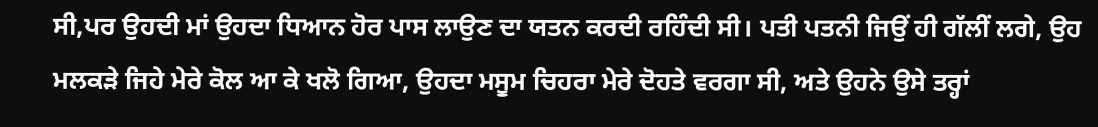ਸੀ,ਪਰ ਉਹਦੀ ਮਾਂ ਉਹਦਾ ਧਿਆਨ ਹੋਰ ਪਾਸ ਲਾਉਣ ਦਾ ਯਤਨ ਕਰਦੀ ਰਹਿੰਦੀ ਸੀ। ਪਤੀ ਪਤਨੀ ਜਿਉਂ ਹੀ ਗੱਲੀਂ ਲਗੇ, ਉਹ ਮਲਕੜੇ ਜਿਹੇ ਮੇਰੇ ਕੋਲ ਆ ਕੇ ਖਲੋ ਗਿਆ, ਉਹਦਾ ਮਸੂਮ ਚਿਹਰਾ ਮੇਰੇ ਦੋਹਤੇ ਵਰਗਾ ਸੀ, ਅਤੇ ਉਹਨੇ ਉਸੇ ਤਰ੍ਹਾਂ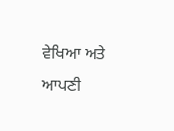ਵੇਖਿਆ ਅਤੇ ਆਪਣੀ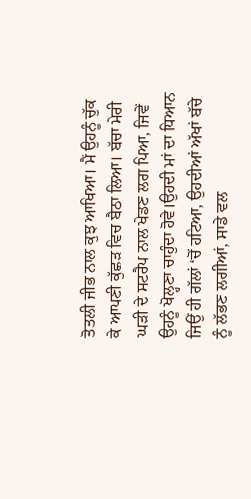ਤੋਤਲੀ ਜੀਭ ਨਾਲ ਕੁਝ ਆਖਿਆ। ਮੈਂ ਉਹਨੂੰ ਚੁੱਕ ਕੇ ਆਪਣੀ ਕੁੱਛੜ ਵਿਚ ਬੈਠਾ ਲਿਆ। ਬੱਚਾ ਮੇਰੀ ਘੜੀ ਦੇ ਸਟਰੈਪ ਨਾਲ ਖੇਡਣ ਲਗ ਪਿਆ, ਜਿਵੇਂ ਉਹਨੂੰ ਖੋਲ੍ਹਣਾ ਚਾਹੁੰਦਾ ਹੋਵੇ।ਉਹਦੀ ਮਾਂ ਦਾ ਧਿਆਨ ਜਿਉਂ ਹੀ ਗੱਲਾਂ ‘ਚੋਂ ਹਟਿਆ, ਉਹਦੀਆਂ ਅੱਖਾਂ ਬੱਚੇ ਨੂੰ ਲੱਭਣ ਲਗੀਆਂ, ਸਾਡੇ ਵਲ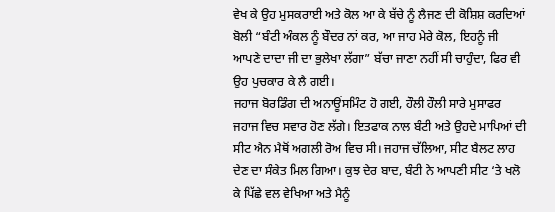ਵੇਖ ਕੇ ਉਹ ਮੁਸਕਰਾਈ ਅਤੇ ਕੋਲ ਆ ਕੇ ਬੱਚੇ ਨੂੰ ਲੈਜਣ ਦੀ ਕੋਸ਼ਿਸ਼ ਕਰਦਿਆਂ ਬੋਲੀ “ਬੰਟੀ ਅੰਕਲ ਨੂੰ ਬੌਦਰ ਨਾਂ ਕਰ, ਆ ਜਾਹ ਮੇਰੇ ਕੋਲ, ਇਹਨੂੰ ਜੀ ਆਪਣੇ ਦਾਦਾ ਜੀ ਦਾ ਭੁਲੇਖਾ ਲੱਗਾ” ਬੱਚਾ ਜਾਣਾ ਨਹੀਂ ਸੀ ਚਾਹੁੰਦਾ, ਫਿਰ ਵੀ ਉਹ ਪੁਚਕਾਰ ਕੇ ਲੈ ਗਈ।
ਜਹਾਜ ਬੋਰਡਿੰਗ ਦੀ ਅਨਾਊਂਸਮਿੰਟ ਹੋ ਗਈ, ਹੌਲੀ ਹੌਲੀ ਸਾਰੇ ਮੁਸਾਫਰ ਜਹਾਜ ਵਿਚ ਸਵਾਰ ਹੋਣ ਲੱਗੇ। ਇਤਫਾਕ ਨਾਲ ਬੰਟੀ ਅਤੇ ਉਹਦੇ ਮਾਪਿਆਂ ਦੀ ਸੀਟ ਐਨ ਮੈਥੋਂ ਅਗਲੀ ਰੋਅ ਵਿਚ ਸੀ। ਜਹਾਜ ਚੱਲਿਆ, ਸੀਟ ਬੈਲਟ ਲਾਹ ਦੇਣ ਦਾ ਸੰਕੇਤ ਮਿਲ ਗਿਆ। ਕੁਝ ਦੇਰ ਬਾਦ, ਬੰਟੀ ਨੇ ਆਪਣੀ ਸੀਟ ‘ਤੇ ਖਲੋ ਕੇ ਪਿੱਛੇ ਵਲ ਵੇਖਿਆ ਅਤੇ ਮੈਨੂੰ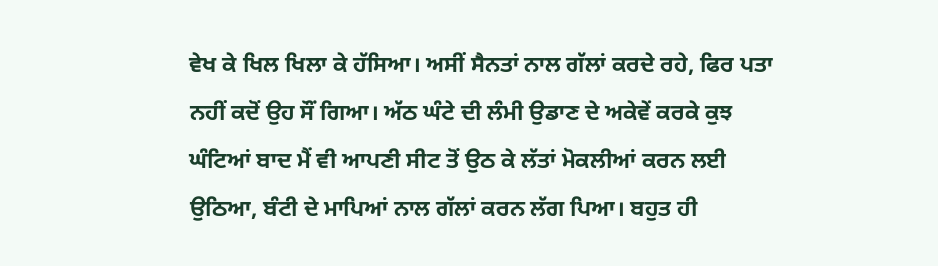ਵੇਖ ਕੇ ਖਿਲ ਖਿਲਾ ਕੇ ਹੱਸਿਆ। ਅਸੀਂ ਸੈਨਤਾਂ ਨਾਲ ਗੱਲਾਂ ਕਰਦੇ ਰਹੇ, ਫਿਰ ਪਤਾ ਨਹੀਂ ਕਦੋਂ ਉਹ ਸੌਂ ਗਿਆ। ਅੱਠ ਘੰਟੇ ਦੀ ਲੰਮੀ ਉਡਾਣ ਦੇ ਅਕੇਵੇਂ ਕਰਕੇ ਕੁਝ ਘੰਟਿਆਂ ਬਾਦ ਮੈਂ ਵੀ ਆਪਣੀ ਸੀਟ ਤੋਂ ਉਠ ਕੇ ਲੱਤਾਂ ਮੋਕਲੀਆਂ ਕਰਨ ਲਈ ਉਠਿਆ, ਬੰਟੀ ਦੇ ਮਾਪਿਆਂ ਨਾਲ ਗੱਲਾਂ ਕਰਨ ਲੱਗ ਪਿਆ। ਬਹੁਤ ਹੀ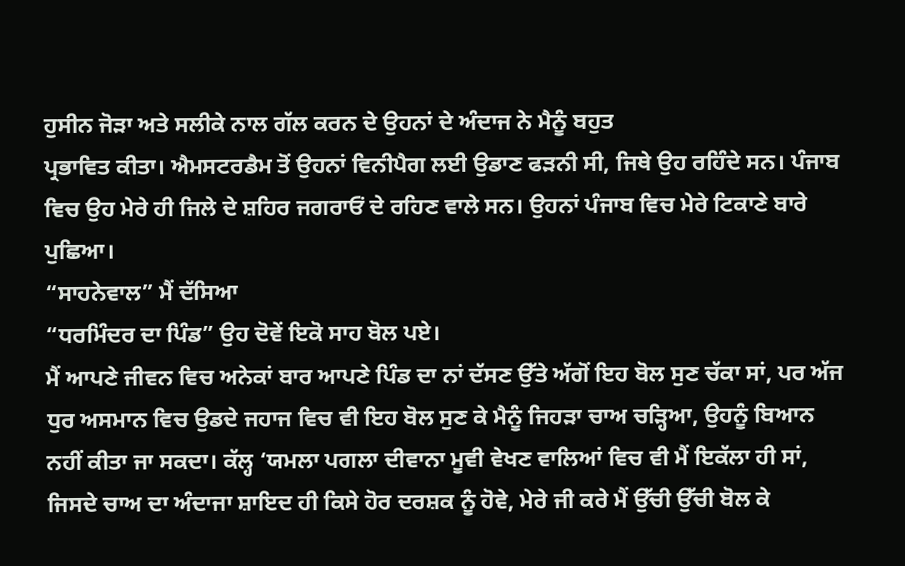ਹੁਸੀਨ ਜੋੜਾ ਅਤੇ ਸਲੀਕੇ ਨਾਲ ਗੱਲ ਕਰਨ ਦੇ ਉਹਨਾਂ ਦੇ ਅੰਦਾਜ ਨੇ ਮੈਨੂੰ ਬਹੁਤ
ਪ੍ਰਭਾਵਿਤ ਕੀਤਾ। ਐਮਸਟਰਡੈਮ ਤੋਂ ਉਹਨਾਂ ਵਿਨੀਪੈਗ ਲਈ ਉਡਾਣ ਫੜਨੀ ਸੀ, ਜਿਥੇ ਉਹ ਰਹਿੰਦੇ ਸਨ। ਪੰਜਾਬ ਵਿਚ ਉਹ ਮੇਰੇ ਹੀ ਜਿਲੇ ਦੇ ਸ਼ਹਿਰ ਜਗਰਾਓਂ ਦੇ ਰਹਿਣ ਵਾਲੇ ਸਨ। ਉਹਨਾਂ ਪੰਜਾਬ ਵਿਚ ਮੇਰੇ ਟਿਕਾਣੇ ਬਾਰੇ ਪੁਛਿਆ।
“ਸਾਹਨੇਵਾਲ” ਮੈਂ ਦੱਸਿਆ
“ਧਰਮਿੰਦਰ ਦਾ ਪਿੰਡ” ਉਹ ਦੋਵੇਂ ਇਕੋ ਸਾਹ ਬੋਲ ਪਏ।
ਮੈਂ ਆਪਣੇ ਜੀਵਨ ਵਿਚ ਅਨੇਕਾਂ ਬਾਰ ਆਪਣੇ ਪਿੰਡ ਦਾ ਨਾਂ ਦੱਸਣ ਉੱਤੇ ਅੱਗੋਂ ਇਹ ਬੋਲ ਸੁਣ ਚੱਕਾ ਸਾਂ, ਪਰ ਅੱਜ ਧੁਰ ਅਸਮਾਨ ਵਿਚ ਉਡਦੇ ਜਹਾਜ ਵਿਚ ਵੀ ਇਹ ਬੋਲ ਸੁਣ ਕੇ ਮੈਨੂੰ ਜਿਹੜਾ ਚਾਅ ਚੜ੍ਹਿਆ, ਉਹਨੂੰ ਬਿਆਨ ਨਹੀਂ ਕੀਤਾ ਜਾ ਸਕਦਾ। ਕੱਲ੍ਹ ‘ਯਮਲਾ ਪਗਲਾ ਦੀਵਾਨਾ ਮੂਵੀ ਵੇਖਣ ਵਾਲਿਆਂ ਵਿਚ ਵੀ ਮੈਂ ਇਕੱਲਾ ਹੀ ਸਾਂ, ਜਿਸਦੇ ਚਾਅ ਦਾ ਅੰਦਾਜਾ ਸ਼ਾਇਦ ਹੀ ਕਿਸੇ ਹੋਰ ਦਰਸ਼ਕ ਨੂੰ ਹੋਵੇ, ਮੇਰੇ ਜੀ ਕਰੇ ਮੈਂ ਉੱਚੀ ਉੱਚੀ ਬੋਲ ਕੇ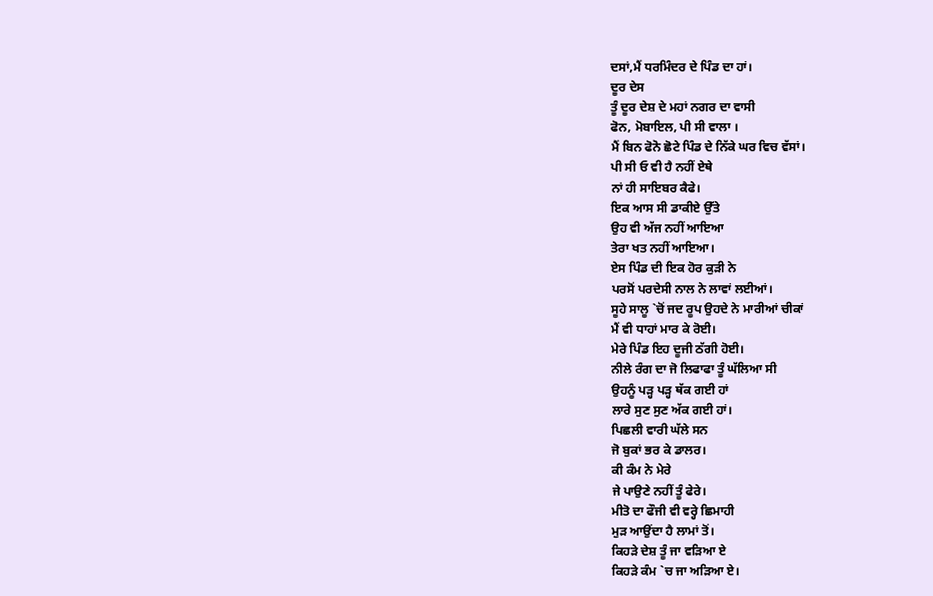ਦਸਾਂ,ਮੈਂ ਧਰਮਿੰਦਰ ਦੇ ਪਿੰਡ ਦਾ ਹਾਂ।
ਦੂਰ ਦੇਸ
ਤੂੰ ਦੂਰ ਦੇਸ਼ ਦੇ ਮਹਾਂ ਨਗਰ ਦਾ ਵਾਸੀ
ਫੋਨ, ਮੋਬਾਇਲ, ਪੀ ਸੀ ਵਾਲਾ ।
ਮੈਂ ਬਿਨ ਫੋਨੋ ਛੋਟੇ ਪਿੰਡ ਦੇ ਨਿੱਕੇ ਘਰ ਵਿਚ ਵੱਸਾਂ।
ਪੀ ਸੀ ਓ ਵੀ ਹੈ ਨਹੀਂ ਏਥੇ
ਨਾਂ ਹੀ ਸਾਇਬਰ ਕੈਫੇ।
ਇਕ ਆਸ ਸੀ ਡਾਕੀਏ ਉੱਤੇ
ਉਹ ਵੀ ਅੱਜ ਨਹੀਂ ਆਇਆ
ਤੇਰਾ ਖਤ ਨਹੀਂ ਆਇਆ।
ਏਸ ਪਿੰਡ ਦੀ ਇਕ ਹੋਰ ਕੁੜੀ ਨੇ
ਪਰਸੋਂ ਪਰਦੇਸੀ ਨਾਲ ਨੇ ਲਾਵਾਂ ਲਈਆਂ।
ਸੂਹੇ ਸਾਲੂ `ਚੋਂ ਜਦ ਰੂਪ ਉਹਦੇ ਨੇ ਮਾਰੀਆਂ ਚੀਕਾਂ
ਮੈਂ ਵੀ ਧਾਹਾਂ ਮਾਰ ਕੇ ਰੋਈ।
ਮੇਰੇ ਪਿੰਡ ਇਹ ਦੂਜੀ ਠੱਗੀ ਹੋਈ।
ਨੀਲੇ ਰੰਗ ਦਾ ਜੋ ਲਿਫਾਫਾ ਤੂੰ ਘੱਲਿਆ ਸੀ
ਉਹਨੂੰ ਪੜ੍ਹ ਪੜ੍ਹ ਥੱਕ ਗਈ ਹਾਂ
ਲਾਰੇ ਸੁਣ ਸੁਣ ਅੱਕ ਗਈ ਹਾਂ।
ਪਿਛਲੀ ਵਾਰੀ ਘੱਲੇ ਸਨ
ਜੋ ਬੁਕਾਂ ਭਰ ਕੇ ਡਾਲਰ।
ਕੀ ਕੰਮ ਨੇ ਮੇਰੇ
ਜੇ ਪਾਉਣੇ ਨਹੀਂ ਤੂੰ ਫੇਰੇ।
ਮੀਤੋ ਦਾ ਫੌਜੀ ਵੀ ਵਰ੍ਹੇ ਛਿਮਾਹੀ
ਮੁੜ ਆਉਂਦਾ ਹੈ ਲਾਮਾਂ ਤੋਂ।
ਕਿਹੜੇ ਦੇਸ਼ ਤੂੰ ਜਾ ਵੜਿਆ ਏ
ਕਿਹੜੇ ਕੰਮ `ਚ ਜਾ ਅੜਿਆ ਏ।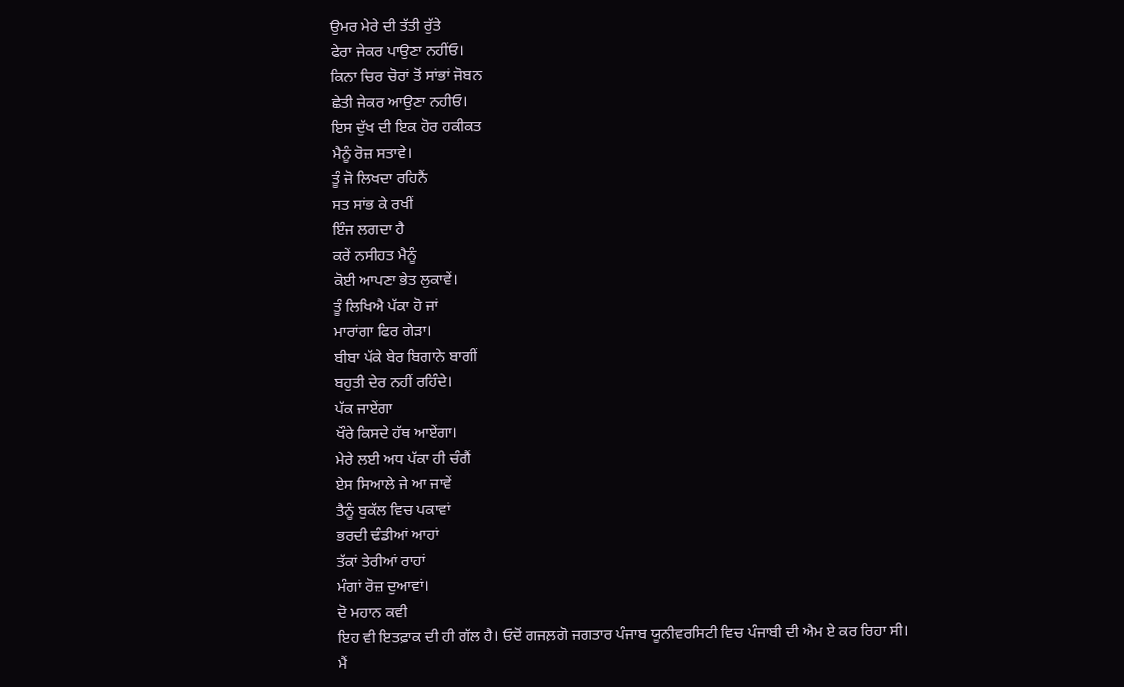ਉਮਰ ਮੇਰੇ ਦੀ ਤੱਤੀ ਰੁੱਤੇ
ਫੇਰਾ ਜੇਕਰ ਪਾਉਣਾ ਨਹੀਂਓ।
ਕਿਨਾ ਚਿਰ ਚੋਰਾਂ ਤੋਂ ਸਾਂਭਾਂ ਜੋਬਨ
ਛੇਤੀ ਜੇਕਰ ਆਉਣਾ ਨਹੀਓ।
ਇਸ ਦੁੱਖ ਦੀ ਇਕ ਹੋਰ ਹਕੀਕਤ
ਮੈਨੂੰ ਰੋਜ਼ ਸਤਾਵੇ।
ਤੂੰ ਜੋ ਲਿਖਦਾ ਰਹਿਨੈਂ
ਸਤ ਸਾਂਭ ਕੇ ਰਖੀਂ
ਇੰਜ ਲਗਦਾ ਹੈ
ਕਰੇਂ ਨਸੀਹਤ ਮੈਨੂੰ
ਕੋਈ ਆਪਣਾ ਭੇਤ ਲੁਕਾਵੇਂ।
ਤੂੰ ਲਿਖਿਐ ਪੱਕਾ ਹੋ ਜਾਂ
ਮਾਰਾਂਗਾ ਫਿਰ ਗੇੜਾ।
ਬੀਬਾ ਪੱਕੇ ਬੇਰ ਬਿਗਾਨੇ ਬਾਗੀਂ
ਬਹੁਤੀ ਦੇਰ ਨਹੀਂ ਰਹਿੰਦੇ।
ਪੱਕ ਜਾਏਂਗਾ
ਖੌਰੇ ਕਿਸਦੇ ਹੱਥ ਆਏਂਗਾ।
ਮੇਰੇ ਲਈ ਅਧ ਪੱਕਾ ਹੀ ਚੰਗੈਂ
ਏਸ ਸਿਆਲੇ ਜੇ ਆ ਜਾਵੇਂ
ਤੈਨੂੰ ਬੁਕੱਲ ਵਿਚ ਪਕਾਵਾਂ
ਭਰਦੀ ਢੰਡੀਆਂ ਆਹਾਂ
ਤੱਕਾਂ ਤੇਰੀਆਂ ਰਾਹਾਂ
ਮੰਗਾਂ ਰੋਜ਼ ਦੁਆਵਾਂ।
ਦੋ ਮਹਾਨ ਕਵੀ
ਇਹ ਵੀ ਇਤਫ਼ਾਕ ਦੀ ਹੀ ਗੱਲ ਹੈ। ਓਦੋਂ ਗਜਲ਼ਗੋ ਜਗਤਾਰ ਪੰਜਾਬ ਯੂਨੀਵਰਸਿਟੀ ਵਿਚ ਪੰਜਾਬੀ ਦੀ ਐਮ ਏ ਕਰ ਰਿਹਾ ਸੀ। ਮੈਂ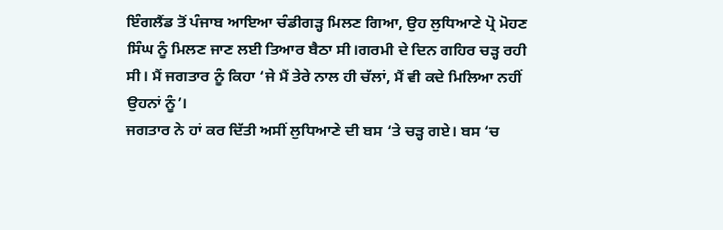ਇੰਗਲੈਂਡ ਤੋਂ ਪੰਜਾਬ ਆਇਆ ਚੰਡੀਗੜ੍ਹ ਮਿਲਣ ਗਿਆ, ਉਹ ਲੁਧਿਆਣੇ ਪ੍ਰੋ ਮੋਹਣ ਸਿੰਘ ਨੂੰ ਮਿਲਣ ਜਾਣ ਲਈ ਤਿਆਰ ਬੈਠਾ ਸੀ।ਗਰਮੀ ਦੇ ਦਿਨ ਗਹਿਰ ਚੜ੍ਹ ਰਹੀ ਸੀ। ਮੈਂ ਜਗਤਾਰ ਨੂੰ ਕਿਹਾ ‘ਜੇ ਮੈਂ ਤੇਰੇ ਨਾਲ ਹੀ ਚੱਲਾਂ, ਮੈਂ ਵੀ ਕਦੇ ਮਿਲਿਆ ਨਹੀਂ ਉਹਨਾਂ ਨੂੰ’।
ਜਗਤਾਰ ਨੇ ਹਾਂ ਕਰ ਦਿੱਤੀ ਅਸੀਂ ਲੁਧਿਆਣੇ ਦੀ ਬਸ ‘ਤੇ ਚੜ੍ਹ ਗਏ। ਬਸ ‘ਚ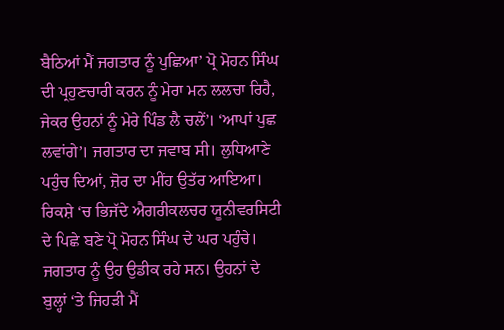ਬੈਠਿਆਂ ਮੈਂ ਜਗਤਾਰ ਨੂੰ ਪੁਛਿਆ’ ਪ੍ਰੋ ਮੋਹਨ ਸਿੰਘ ਦੀ ਪ੍ਰਹੁਣਚਾਰੀ ਕਰਨ ਨੂੰ ਮੇਰਾ ਮਨ ਲਲਚਾ ਰਿਹੈ, ਜੇਕਰ ਉਹਨਾਂ ਨੂੰ ਮੇਰੇ ਪਿੰਡ ਲੈ ਚਲੇਂ’। ‘ਆਪਾਂ ਪੁਛ ਲਵਾਂਗੇ’। ਜਗਤਾਰ ਦਾ ਜਵਾਬ ਸੀ। ਲੁਧਿਆਣੇ ਪਹੁੰਚ ਦਿਆਂ, ਜ਼ੋਰ ਦਾ ਮੀਂਹ ਉਤੱਰ ਆਇਆ। ਰਿਕਸ਼ੇ ‘ਚ ਭਿਜੱਦੇ ਐਗਰੀਕਲਚਰ ਯੂਨੀਵਰਸਿਟੀ ਦੇ ਪਿਛੇ ਬਣੇ ਪ੍ਰੋ ਮੋਹਨ ਸਿੰਘ ਦੇ ਘਰ ਪਹੁੰਚੇ। ਜਗਤਾਰ ਨੂੰ ਉਹ ਉਡੀਕ ਰਹੇ ਸਨ। ਉਹਨਾਂ ਦੇ ਬੁਲ੍ਹਾਂ ‘ਤੇ ਜਿਹੜੀ ਮੈਂ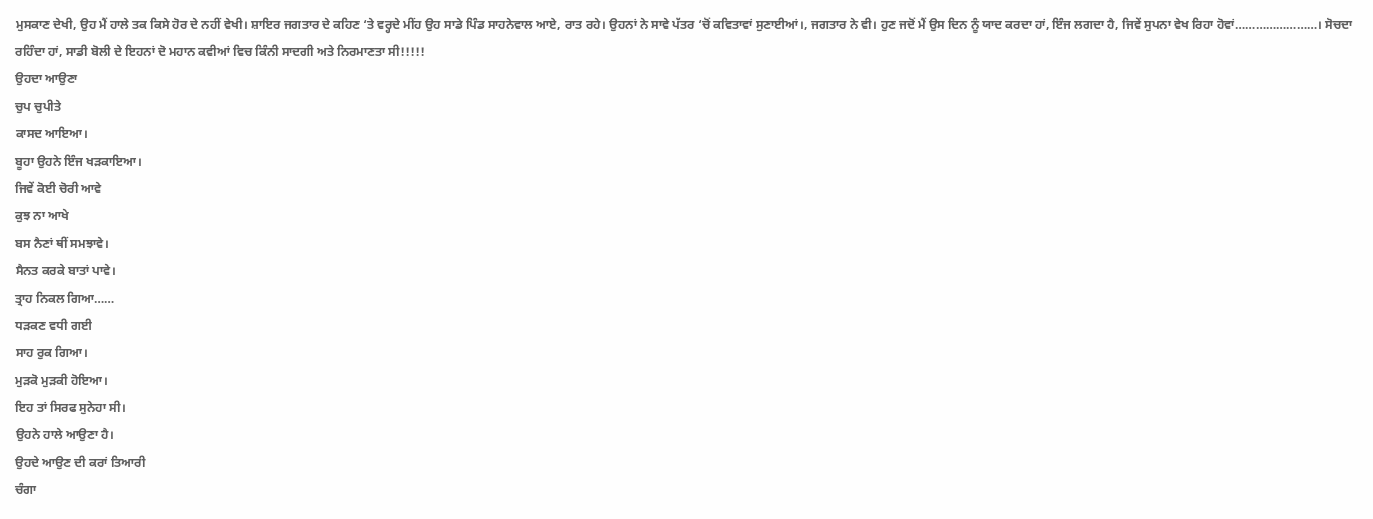ਮੁਸਕਾਣ ਦੇਖੀ, ਉਹ ਮੈਂ ਹਾਲੇ ਤਕ ਕਿਸੇ ਹੋਰ ਦੇ ਨਹੀਂ ਵੇਖੀ। ਸ਼ਾਇਰ ਜਗਤਾਰ ਦੇ ਕਹਿਣ ‘ਤੇ ਵਰ੍ਹਦੇ ਮੀਂਹ ਉਹ ਸਾਡੇ ਪਿੰਡ ਸਾਹਨੇਵਾਲ ਆਏ, ਰਾਤ ਰਹੇ। ਉਹਨਾਂ ਨੇ ਸਾਵੇ ਪੱਤਰ ‘ਚੋਂ ਕਵਿਤਾਵਾਂ ਸੁਣਾਈਆਂ।, ਜਗਤਾਰ ਨੇ ਵੀ। ਹੁਣ ਜਦੋਂ ਮੈਂ ਉਸ ਦਿਨ ਨੂੰ ਯਾਦ ਕਰਦਾ ਹਾਂ, ਇੰਜ ਲਗਦਾ ਹੈ, ਜਿਵੇਂ ਸੁਪਨਾ ਵੇਖ ਰਿਹਾ ਹੋਵਾਂ……………………। ਸੋਚਦਾ ਰਹਿੰਦਾ ਹਾਂ, ਸਾਡੀ ਬੋਲੀ ਦੇ ਇਹਨਾਂ ਦੋ ਮਹਾਨ ਕਵੀਆਂ ਵਿਚ ਕਿੰਨੀ ਸਾਦਗੀ ਅਤੇ ਨਿਰਮਾਣਤਾ ਸੀ!!!!!
ਉਹਦਾ ਆਉਣਾ
ਚੁਪ ਚੁਪੀਤੇ
ਕਾਸਦ ਆਇਆ।
ਬੂਹਾ ਉਹਨੇ ਇੰਜ ਖੜਕਾਇਆ।
ਜਿਵੇਂ ਕੋਈ ਚੋਰੀ ਆਵੇ
ਕੁਝ ਨਾ ਆਖੇ
ਬਸ ਨੈਣਾਂ ਥੀਂ ਸਮਝਾਵੇ।
ਸੈਨਤ ਕਰਕੇ ਬਾਤਾਂ ਪਾਵੇ।
ਤ੍ਰਾਹ ਨਿਕਲ ਗਿਆ……
ਧੜਕਣ ਵਧੀ ਗਈ
ਸਾਹ ਰੁਕ ਗਿਆ।
ਮੁੜਕੋ ਮੁੜਕੀ ਹੋਇਆ।
ਇਹ ਤਾਂ ਸਿਰਫ ਸੁਨੇਹਾ ਸੀ।
ਉਹਨੇ ਹਾਲੇ ਆਉਣਾ ਹੈ।
ਉਹਦੇ ਆਉਣ ਦੀ ਕਰਾਂ ਤਿਆਰੀ
ਚੰਗਾ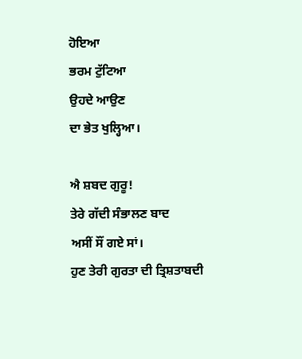ਹੋਇਆ
ਭਰਮ ਟੁੱਟਿਆ
ਉਹਦੇ ਆਉਣ
ਦਾ ਭੇਤ ਖੁਲ੍ਹਿਆ।

ਐ ਸ਼ਬਦ ਗੁਰੂ!
ਤੇਰੇ ਗੱਦੀ ਸੰਭਾਲਣ ਬਾਦ
ਅਸੀਂ ਸੌਂ ਗਏ ਸਾਂ।
ਹੁਣ ਤੇਰੀ ਗੁਰਤਾ ਦੀ ਤ੍ਰਿਸ਼ਤਾਬਦੀ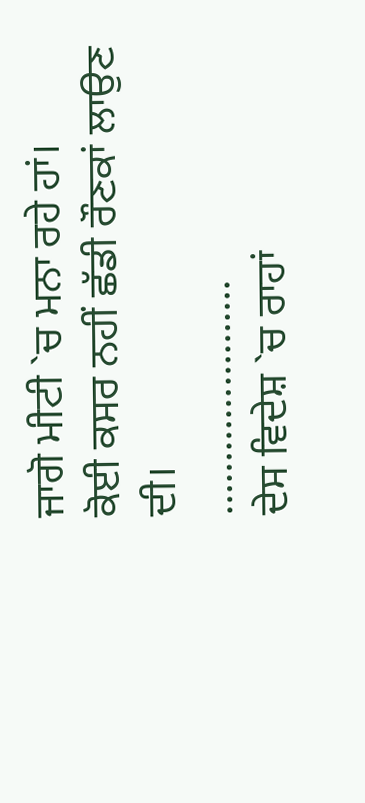ਜਾਗੋ ਮੀਟੀ `ਚ ਮਨਾ ਰਹੇ ਹਾਂ।
ਕੋਈ ਕਸਰ ਨਹੀਂ ਛੱਡੀ ਰੌਣਕਾਂ ਲਾਉਣ ਦੀ।
………………….
ਦੇਸ ਵਿਦੇਸ਼ `ਚ ਰਾਹਾਂ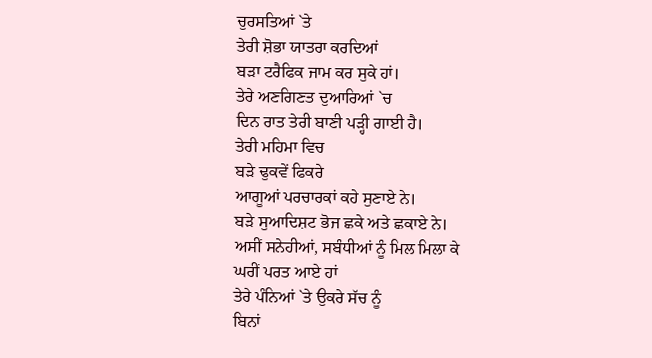ਚੁਰਸਤਿਆਂ `ਤੇ
ਤੇਰੀ ਸ਼ੋਭਾ ਯਾਤਰਾ ਕਰਦਿਆਂ
ਬੜਾ ਟਰੈਫਿਕ ਜਾਮ ਕਰ ਸੁਕੇ ਹਾਂ।
ਤੇਰੇ ਅਣਗਿਣਤ ਦੁਆਰਿਆਂ `ਚ
ਦਿਨ ਰਾਤ ਤੇਰੀ ਬਾਣੀ ਪੜ੍ਹੀ ਗਾਈ ਹੈ।
ਤੇਰੀ ਮਹਿਮਾ ਵਿਚ
ਬੜੇ ਢੁਕਵੇਂ ਫਿਕਰੇ
ਆਗੂਆਂ ਪਰਚਾਰਕਾਂ ਕਹੇ ਸੁਣਾਏ ਨੇ।
ਬੜੇ ਸੁਆਦਿਸ਼ਟ ਭੋਜ ਛਕੇ ਅਤੇ ਛਕਾਏ ਨੇ।
ਅਸੀਂ ਸਨੇਹੀਆਂ, ਸਬੰਧੀਆਂ ਨੂੰ ਮਿਲ ਮਿਲਾ ਕੇ
ਘਰੀਂ ਪਰਤ ਆਏ ਹਾਂ
ਤੇਰੇ ਪੰਨਿਆਂ `ਤੇ ਉਕਰੇ ਸੱਚ ਨੂੰ
ਬਿਨਾਂ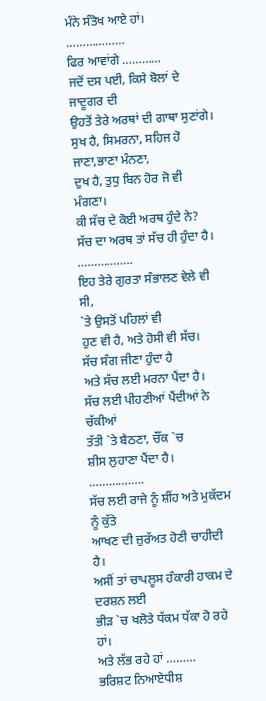ਮੰਨੇ ਸੰਤੋਖ ਆਏ ਹਾਂ।
………………
ਫਿਰ ਆਵਾਂਗੇ …………
ਜਦੋਂ ਦਸ ਪਈ, ਕਿਸੇ ਬੋਲਾਂ ਦੇ ਜਾਦੂਗਰ ਦੀ
ਉਹਤੋਂ ਤੇਰੇ ਅਰਥਾਂ ਦੀ ਗਾਥਾ ਸੁਣਾਂਗੇ।
ਸੁਖ ਹੈ, ਸਿਮਰਨਾ, ਸਹਿਜ ਹੋ ਜਾਣਾ,ਭਾਣਾ ਮੰਨਣਾ,
ਦੁਖ ਹੈ, ਤੁਧੁ ਬਿਨ ਹੋਰ ਜੋ ਵੀ ਮੰਗਣਾ।
ਕੀ ਸੱਚ ਦੇ ਕੋਈ ਅਰਥ ਹੁੰਦੇ ਨੇ?
ਸੱਚ ਦਾ ਅਰਥ ਤਾਂ ਸੱਚ ਹੀ ਹੁੰਦਾ ਹੈ।
……………..
ਇਹ ਤੇਰੇ ਗੁਰਤਾ ਸੰਭਾਲਣ ਵੇਲੇ ਵੀ ਸੀ,
`ਤੇ ਉਸਤੋਂ ਪਹਿਲਾਂ ਵੀ
ਹੁਣ ਵੀ ਹੈ, ਅਤੇ ਹੋਸੀ ਵੀ ਸੱਚ।
ਸੱਚ ਸੰਗ ਜੀਣਾ ਹੁੰਦਾ ਹੈ
ਅਤੇ ਸੱਚ ਲਈ ਮਰਨਾ ਪੈਂਦਾ ਹੈ।
ਸੱਚ ਲਈ ਪੀਹਣੀਆਂ ਪੈਂਦੀਆਂ ਨੇ ਚੱਕੀਆਂ
ਤੱਤੀ `ਤੇ ਬੈਠਣਾ, ਚੌਂਕ `ਚ
ਸ਼ੀਸ ਲੁਹਾਣਾ ਪੈਂਦਾ ਹੈ।
……………..
ਸੱਚ ਲਈ ਰਾਜੇ ਨੂੰ ਸ਼ੀਂਹ ਅਤੇ ਮੁਕੱਦਮ ਨੂੰ ਕੁੱਤੇ
ਆਖਣ ਦੀ ਜ਼ੁਰੱਅਤ ਹੋਣੀ ਚਾਹੀਦੀ ਹੈ।
ਅਸੀਂ ਤਾਂ ਚਾਪਲੂਸ ਹੰਕਾਰੀ ਹਾਕਮ ਦੇ
ਦਰਸ਼ਨ ਲਈ
ਭੀੜ `ਚ ਖਲੋਤੇ ਧੱਕਮ ਧੱਕਾ ਹੋ ਰਹੇ ਹਾਂ।
ਅਤੇ ਲੱਭ ਰਹੇ ਹਾਂ ………
ਭਰਿਸ਼ਟ ਨਿਆਏਧੀਸ਼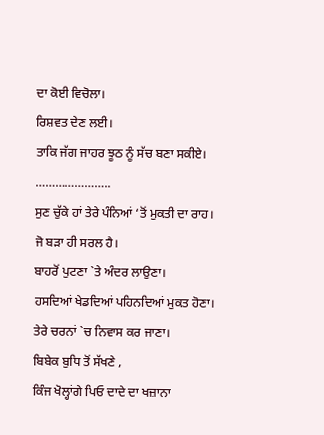ਦਾ ਕੋਈ ਵਿਚੋਲਾ।
ਰਿਸ਼ਵਤ ਦੇਣ ਲਈ।
ਤਾਕਿ ਜੱਗ ਜਾਹਰ ਝੂਠ ਨੂੰ ਸੱਚ ਬਣਾ ਸਕੀਏ।
…………………..
ਸੁਣ ਚੁੱਕੇ ਹਾਂ ਤੇਰੇ ਪੰਨਿਆਂ ‘ਤੋਂ ਮੁਕਤੀ ਦਾ ਰਾਹ।
ਜੋ ਬੜਾ ਹੀ ਸਰਲ ਹੈ।
ਬਾਹਰੋਂ ਪੁਟਣਾ `ਤੇ ਅੰਦਰ ਲਾਉਣਾ।
ਹਸਦਿਆਂ ਖੇਡਦਿਆਂ ਪਹਿਨਦਿਆਂ ਮੁਕਤ ਹੋਣਾ।
ਤੇਰੇ ਚਰਨਾਂ `ਚ ਨਿਵਾਸ ਕਰ ਜਾਣਾ।
ਬਿਬੇਕ ਬੁਧਿ ਤੋਂ ਸੱਖਣੇ ,
ਕਿੰਜ ਖੋਲ੍ਹਾਂਗੇ ਪਿਓ ਦਾਦੇ ਦਾ ਖਜ਼ਾਨਾ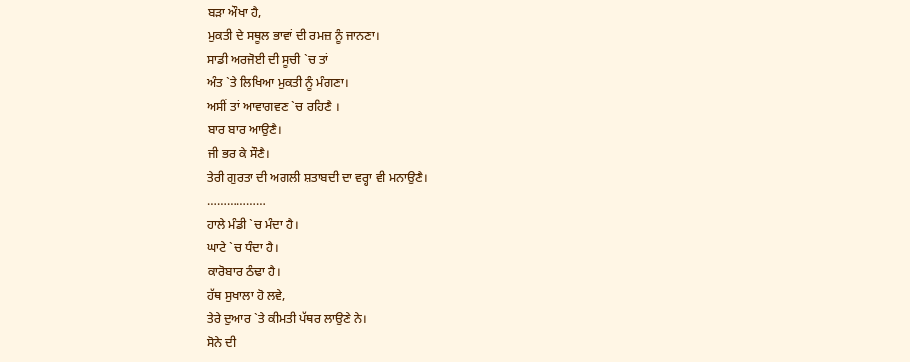ਬੜਾ ਔਖਾ ਹੈ,
ਮੁਕਤੀ ਦੇ ਸਥੂਲ ਭਾਵਾਂ ਦੀ ਰਮਜ਼ ਨੂੰ ਜਾਨਣਾ।
ਸਾਡੀ ਅਰਜੋਈ ਦੀ ਸੂਚੀ `ਚ ਤਾਂ
ਅੰਤ `ਤੇ ਲਿਖਿਆ ਮੁਕਤੀ ਨੂੰ ਮੰਗਣਾ।
ਅਸੀਂ ਤਾਂ ਆਵਾਗਵਣ `ਚ ਰਹਿਣੈ ।
ਬਾਰ ਬਾਰ ਆਉਣੈ।
ਜੀ ਭਰ ਕੇ ਸੌਣੈ।
ਤੇਰੀ ਗੁਰਤਾ ਦੀ ਅਗਲੀ ਸ਼ਤਾਬਦੀ ਦਾ ਵਰ੍ਹਾ ਵੀ ਮਨਾਉਣੈ।
………………
ਹਾਲੇ ਮੰਡੀ `ਚ ਮੰਦਾ ਹੈ।
ਘਾਟੇ `ਚ ਧੰਦਾ ਹੈ।
ਕਾਰੋਬਾਰ ਠੰਢਾ ਹੈ।
ਹੱਥ ਸੁਖਾਲਾ ਹੋ ਲਵੇ,
ਤੇਰੇ ਦੁਆਰ `ਤੇ ਕੀਮਤੀ ਪੱਥਰ ਲਾਉਣੇ ਨੇ।
ਸੋਨੇ ਦੀ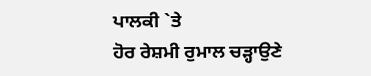ਪਾਲਕੀ `ਤੇ
ਹੋਰ ਰੇਸ਼ਮੀ ਰੁਮਾਲ ਚੜ੍ਹਾਉਣੇ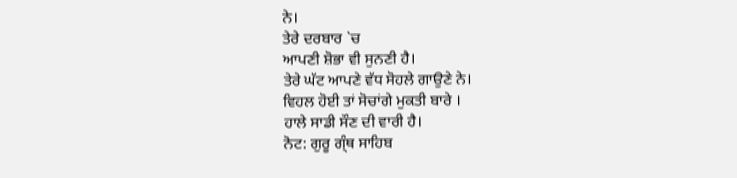ਨੇ।
ਤੇਰੇ ਦਰਬਾਰ `ਚ
ਆਪਣੀ ਸ਼ੋਭਾ ਵੀ ਸੁਨਣੀ ਹੈ।
ਤੇਰੇ ਘੱਟ ਆਪਣੇ ਵੱਧ ਸੋਹਲੇ ਗਾਉਣੇ ਨੇ।
ਵਿਹਲ ਹੋਈ ਤਾਂ ਸੋਚਾਂਗੇ ਮੁਕਤੀ ਬਾਰੇ ।
ਹਾਲੇ ਸਾਡੀ ਸੌਣ ਦੀ ਵਾਰੀ ਹੈ।
ਨੋਟ: ਗੁਰੂ ਗ੍ੰਥ ਸਾਹਿਬ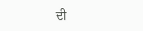ਦੀ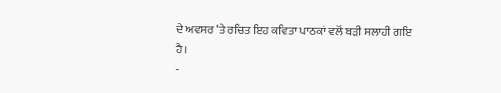ਦੇ ਅਵਸਰ ‘ਤੇ ਰਚਿਤ ਇਹ ਕਵਿਤਾ ਪਾਠਕਾਂ ਵਲੋਂ ਬੜੀ ਸਲਾਹੀ ਗਇ ਹੈ।
-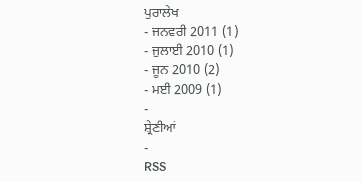ਪੁਰਾਲੇਖ
- ਜਨਵਰੀ 2011 (1)
- ਜੁਲਾਈ 2010 (1)
- ਜੂਨ 2010 (2)
- ਮਈ 2009 (1)
-
ਸ਼੍ਰੇਣੀਆਂ
-
RSS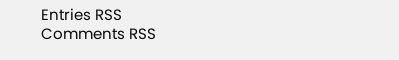Entries RSS
Comments RSS